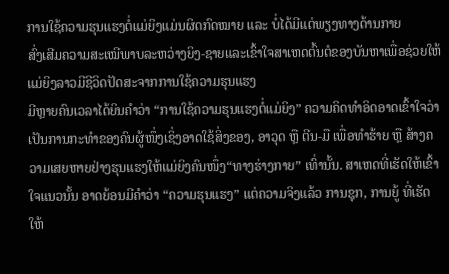ການໃຊ້ຄວາມຮຸນແຮງຕໍ່ແມ່ຍິງແມ່ນຜິດກົດໝາຍ ແລະ ບໍ່ໄດ້ມີແຕ່ພຽງທາງດ້ານກາຍ
ສົ່ງເສີມຄວາມສະເໝີພາບລະຫວ່າງຍິງ-ຊາຍແລະເຂົ້າໃຈສາເຫດຕົ້ນຕໍຂອງບັນຫາເພື່ອຊ່ວຍໃຫ້ແມ່ຍິງລາວມີຊີວິດປັດສະຈາກການໃຊ້ຄວາມຮຸນແຮງ
ມີຫຼາຍຄົນເວລາໄດ້ຍິນຄຳວ່າ “ການໃຊ້ຄວາມຮຸນແຮງຕໍ່ແມ່ຍິງ” ຄວາມຄິດທໍາອິດອາດເຂົ້າໃຈວ່າ ເປັນການກະທຳຂອງຄົນຜູ້ໜຶ່ງເຊິ່ງອາດໃຊ້ສິ່ງຂອງ, ອາວຸດ ຫຼື ຕີນ-ມື ເພື່ອທຳຮ້າຍ ຫຼື ສ້າງຄວາມເສຍຫາຍຢ່າງຮຸນແຮງໃຫ້ແມ່ຍິງຄົນໜຶ່ງ“ທາງຮ່າງກາຍ” ເທົ່ານັ້ນ. ສາເຫດທີ່ເຮັດໃຫ້ເຂົ້າໃຈແນວນັ້ນ ອາດຍ້ອນມີຄໍາວ່າ “ຄວາມຮຸນແຮງ” ແຕ່ຄວາມຈິງແລ້ວ ການຊຸກ, ການຍູ້ ທີ່ເຮັດໃຫ້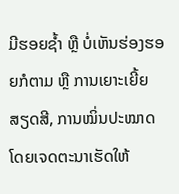ມີຮອຍຊໍ້າ ຫຼື ບໍ່ເຫັນຮ່ອງຮອຍກໍຕາມ ຫຼື ການເຍາະເຍີ້ຍສຽດສີ, ການໝິ່ນປະໝາດໂດຍເຈດຕະນາເຮັດໃຫ້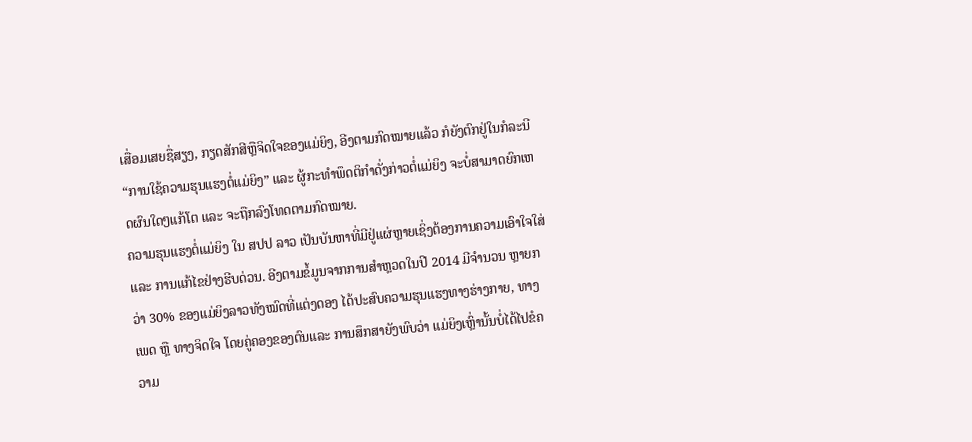ເສື່ອມເສຍຊື່ສຽງ, ກຽດສັກສີຫຼືຈິດໃຈຂອງແມ່ຍິງ, ອີງຕາມກົດໝາຍແລ້ວ ກໍຍັງຕົກຢູ່ໃນກໍລະນີ “ການໃຊ້ຄວາມຮຸນແຮງຕໍ່ແມ່ຍິງ” ແລະ ຜູ້ກະທໍາພຶດຕິກໍາດັ່ງກ່າວຕໍ່ແມ່ຍິງ ຈະບໍ່ສາມາດຍົກເຫດຜົນໃດໆແກ້ໂຕ ແລະ ຈະຖືກລົງໂທດຕາມກົດໝາຍ.
ຄວາມຮຸນແຮງຕໍ່ແມ່ຍິງ ໃນ ສປປ ລາວ ເປັນບັນຫາທີ່ມີຢູ່ແຜ່ຫຼາຍເຊິ່ງຕ້ອງການຄວາມເອົາໃຈໃສ່ ແລະ ການແກ້ໄຂຢ່າງຮີບດ່ວນ. ອີງຕາມຂໍ້ມູນຈາກການສຳຫຼວດໃນປີ 2014 ມີຈຳນວນ ຫຼາຍກວ່າ 30% ຂອງແມ່ຍິງລາວທັງໝົດທີ່ແຕ່ງດອງ ໄດ້ປະສົບຄວາມຮຸນແຮງທາງຮ່າງກາຍ, ທາງເພດ ຫຼື ທາງຈິດໃຈ ໂດຍຄູ່ຄອງຂອງຕົນແລະ ການສຶກສາຍັງພົບວ່າ ແມ່ຍິງເຫຼົ່ານັ້ນບໍ່ໄດ້ໄປຂໍຄວາມ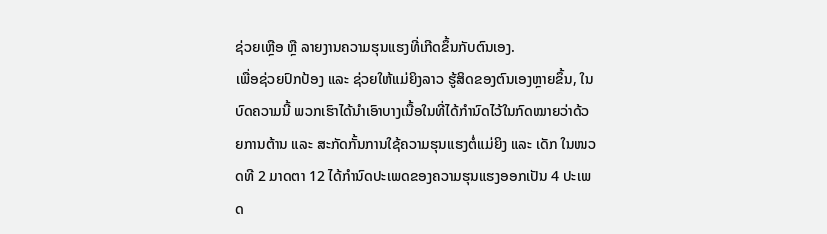ຊ່ວຍເຫຼືອ ຫຼື ລາຍງານຄວາມຮຸນແຮງທີ່ເກີດຂຶ້ນກັບຕົນເອງ.
ເພື່ອຊ່ວຍປົກປ້ອງ ແລະ ຊ່ວຍໃຫ້ແມ່ຍິງລາວ ຮູ້ສິດຂອງຕົນເອງຫຼາຍຂຶ້ນ, ໃນບົດຄວາມນີ້ ພວກເຮົາໄດ້ນໍາເອົາບາງເນື້ອໃນທີ່ໄດ້ກຳນົດໄວ້ໃນກົດໝາຍວ່າດ້ວຍການຕ້ານ ແລະ ສະກັດກັ້ນການໃຊ້ຄວາມຮຸນແຮງຕໍ່ແມ່ຍິງ ແລະ ເດັກ ໃນໜວດທີ 2 ມາດຕາ 12 ໄດ້ກໍານົດປະເພດຂອງຄວາມຮຸນແຮງອອກເປັນ 4 ປະເພດ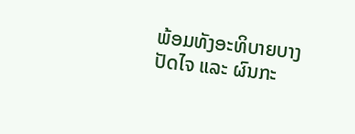ພ້ອມທັງອະທິບາຍບາງປັດໄຈ ແລະ ຜົນກະ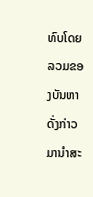ທົບໂດຍລວມຂອງບັນຫາດັ່ງກ່າວ ມານໍາສະ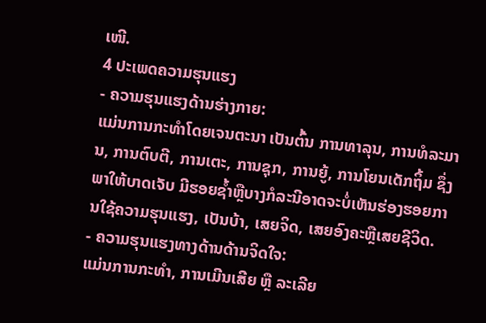ເໜີ.
4 ປະເພດຄວາມຮຸນແຮງ
- ຄວາມຮຸນແຮງດ້ານຮ່າງກາຍ:
ແມ່ນການກະທໍາໂດຍເຈນຕະນາ ເປັນຕົ້ນ ການທາລຸນ, ການທໍລະມານ, ການຕົບຕີ, ການເຕະ, ການຊຸກ, ການຍູ້, ການໂຍນເດັກຖິ້ມ ຊຶ່ງພາໃຫ້ບາດເຈັບ ມີຮອຍຊໍ້າຫຼືບາງກໍລະນີອາດຈະບໍ່ເຫັນຮ່ອງຮອຍການໃຊ້ຄວາມຮຸນແຮງ, ເປັນບ້າ, ເສຍຈິດ, ເສຍອົງຄະຫຼືເສຍຊີວິດ.
- ຄວາມຮຸນແຮງທາງດ້ານດ້ານຈິດໃຈ:
ແມ່ນການກະທໍາ, ການເມີນເສີຍ ຫຼື ລະເລີຍ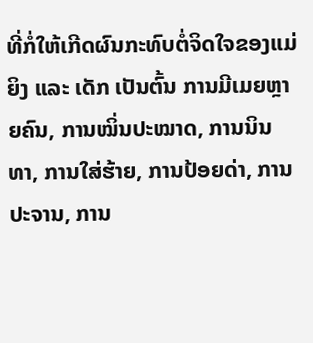ທີ່ກໍ່ໃຫ້ເກີດຜົນກະທົບຕໍ່ຈິດໃຈຂອງແມ່ຍິງ ແລະ ເດັກ ເປັນຕົ້ນ ການມີເມຍຫຼາຍຄົນ, ການໝິ່ນປະໝາດ, ການນິນທາ, ການໃສ່ຮ້າຍ, ການປ້ອຍດ່າ, ການປະຈານ, ການ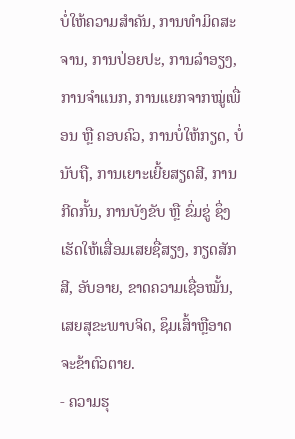ບໍ່ໃຫ້ຄວາມສໍາຄັນ, ການທໍາມິດສະຈານ, ການປ່ອຍປະ, ການລໍາອຽງ, ການຈໍາແນກ, ການແຍກຈາກໝູ່ເພື່ອນ ຫຼື ຄອບຄົວ, ການບໍ່ໃຫ້ກຽດ, ບໍ່ນັບຖື, ການເຍາະເຍີ້ຍສຽດສີ, ການກີດກັ້ນ, ການບັງຂັບ ຫຼື ຂົ່ມຂູ່ ຊຶ່ງເຮັດໃຫ້ເສື່ອມເສຍຊື່ສຽງ, ກຽດສັກສີ, ອັບອາຍ, ຂາດຄວາມເຊື່ອໝັ້ນ, ເສຍສຸຂະພາບຈິດ, ຊຶມເສົ້າຫຼືອາດຈະຂ້າຕົວຕາຍ.
- ຄວາມຮຸ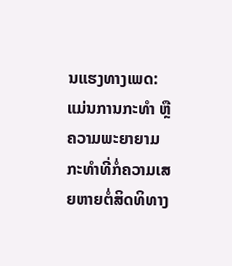ນແຮງທາງເພດ:
ແມ່ນການກະທໍາ ຫຼື ຄວາມພະຍາຍາມກະທໍາທີ່ກໍ່ຄວາມເສຍຫາຍຕໍ່ສິດທິທາງ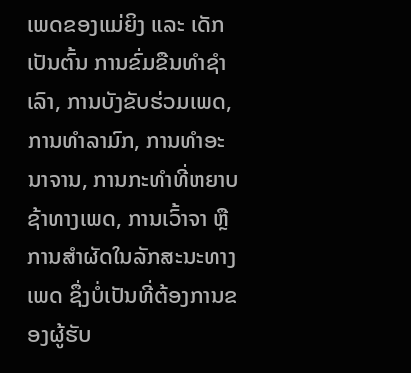ເພດຂອງແມ່ຍິງ ແລະ ເດັກ ເປັນຕົ້ນ ການຂົ່ມຂືນທໍາຊໍາເລົາ, ການບັງຂັບຮ່ວມເພດ, ການທໍາລາມົກ, ການທໍາອະນາຈານ, ການກະທໍາທີ່ຫຍາບຊ້າທາງເພດ, ການເວົ້າຈາ ຫຼື ການສໍາຜັດໃນລັກສະນະທາງເພດ ຊຶ່ງບໍ່ເປັນທີ່ຕ້ອງການຂອງຜູ້ຮັບ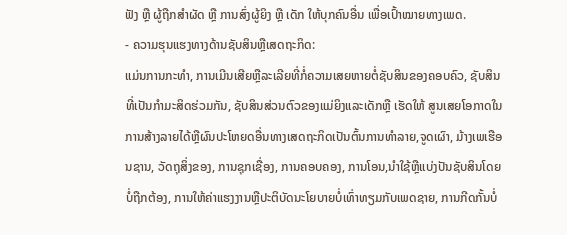ຟັງ ຫຼື ຜູ້ຖືກສໍາຜັດ ຫຼື ການສົ່ງຜູ້ຍິງ ຫຼື ເດັກ ໃຫ້ບຸກຄົນອື່ນ ເພື່ອເປົ້າໝາຍທາງເພດ.
- ຄວາມຮຸນແຮງທາງດ້ານຊັບສິນຫຼືເສດຖະກິດ:
ແມ່ນການກະທໍາ, ການເມີນເສີຍຫຼືລະເລີຍທີ່ກໍ່ຄວາມເສຍຫາຍຕໍ່ຊັບສິນຂອງຄອບຄົວ, ຊັບສິນທີ່ເປັນກຳມະສິດຮ່ວມກັນ, ຊັບສິນສ່ວນຕົວຂອງແມ່ຍິງແລະເດັກຫຼື ເຮັດໃຫ້ ສູນເສຍໂອກາດໃນການສ້າງລາຍໄດ້ຫຼືຜົນປະໂຫຍດອື່ນທາງເສດຖະກິດເປັນຕົ້ນການທໍາລາຍ,ຈູດເຜົາ, ມ້າງເພເຮືອນຊານ, ວັດຖຸສິ່ງຂອງ, ການຊຸກເຊື່ອງ, ການຄອບຄອງ, ການໂອນ,ນໍາໃຊ້ຫຼືແບ່ງປັນຊັບສິນໂດຍບໍ່ຖືກຕ້ອງ, ການໃຫ້ຄ່າແຮງງານຫຼືປະຕິບັດນະໂຍບາຍບໍ່ເທົ່າທຽມກັບເພດຊາຍ, ການກີດກັ້ນບໍ່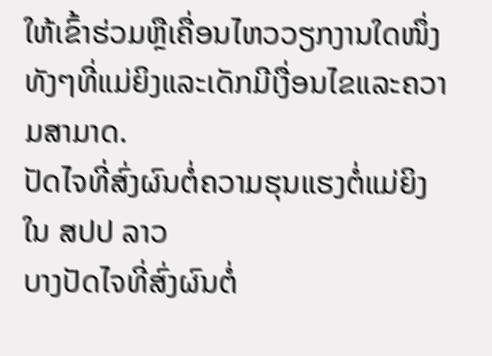ໃຫ້ເຂົ້າຮ່ວມຫຼືເຄື່ອນໄຫວວຽກງານໃດໜຶ່ງທັງໆທີ່ແມ່ຍິງແລະເດັກມີເງື່ອນໄຂແລະຄວາມສາມາດ.
ປັດໄຈທີ່ສົ່ງຜົນຕໍ່ຄວາມຮຸນແຮງຕໍ່ແມ່ຍິງ ໃນ ສປປ ລາວ
ບາງປັດໄຈທີ່ສົ່ງຜົນຕໍ່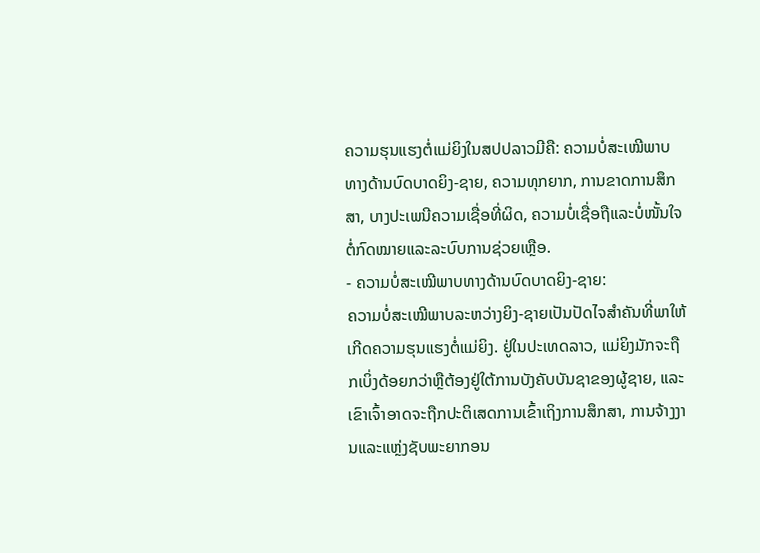ຄວາມຮຸນແຮງຕໍ່ແມ່ຍິງໃນສປປລາວມີຄື: ຄວາມບໍ່ສະເໝີພາບທາງດ້ານບົດບາດຍິງ-ຊາຍ, ຄວາມທຸກຍາກ, ການຂາດການສຶກສາ, ບາງປະເພນີຄວາມເຊື່ອທີ່ຜິດ, ຄວາມບໍ່ເຊື່ອຖືແລະບໍ່ໜັ້ນໃຈຕໍ່ກົດໝາຍແລະລະບົບການຊ່ວຍເຫຼືອ.
- ຄວາມບໍ່ສະເໝີພາບທາງດ້ານບົດບາດຍິງ-ຊາຍ:
ຄວາມບໍ່ສະເໝີພາບລະຫວ່າງຍິງ-ຊາຍເປັນປັດໄຈສຳຄັນທີ່ພາໃຫ້ເກີດຄວາມຮຸນແຮງຕໍ່ແມ່ຍິງ. ຢູ່ໃນປະເທດລາວ, ແມ່ຍິງມັກຈະຖືກເບິ່ງດ້ອຍກວ່າຫຼືຕ້ອງຢູ່ໃຕ້ການບັງຄັບບັນຊາຂອງຜູ້ຊາຍ, ແລະເຂົາເຈົ້າອາດຈະຖືກປະຕິເສດການເຂົ້າເຖິງການສຶກສາ, ການຈ້າງງານແລະແຫຼ່ງຊັບພະຍາກອນ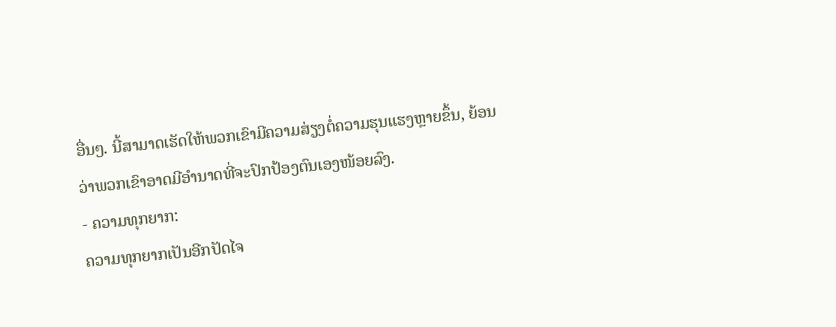ອື່ນໆ. ນີ້ສາມາດເຮັດໃຫ້ພວກເຂົາມີຄວາມສ່ຽງຕໍ່ຄວາມຮຸນແຮງຫຼາຍຂຶ້ນ, ຍ້ອນວ່າພວກເຂົາອາດມີອຳນາດທີ່ຈະປົກປ້ອງຕົນເອງໜ້ອຍລົງ.
- ຄວາມທຸກຍາກ:
ຄວາມທຸກຍາກເປັນອີກປັດໄຈ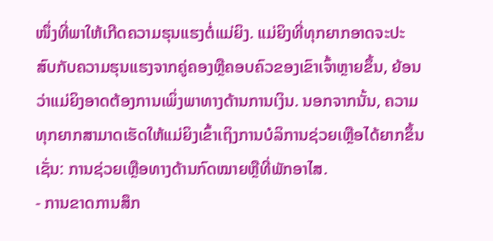ໜຶ່ງທີ່ພາໃຫ້ເກີດຄວາມຮຸນແຮງຕໍ່ແມ່ຍິງ. ແມ່ຍິງທີ່ທຸກຍາກອາດຈະປະສົບກັບຄວາມຮຸນແຮງຈາກຄູ່ຄອງຫຼືຄອບຄົວຂອງເຂົາເຈົ້າຫຼາຍຂຶ້ນ, ຍ້ອນວ່າແມ່ຍິງອາດຕ້ອງການເພິ່ງພາທາງດ້ານການເງິນ. ນອກຈາກນັ້ນ, ຄວາມທຸກຍາກສາມາດເຮັດໃຫ້ແມ່ຍິງເຂົ້າເຖິງການບໍລິການຊ່ວຍເຫຼືອໄດ້ຍາກຂຶ້ນເຊັ່ນ: ການຊ່ວຍເຫຼືອທາງດ້ານກົດໝາຍຫຼືທີ່ພັກອາໄສ.
- ການຂາດການສຶກ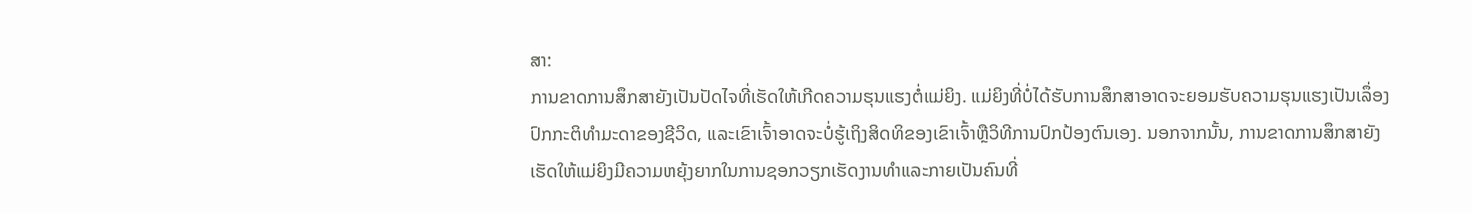ສາ:
ການຂາດການສຶກສາຍັງເປັນປັດໄຈທີ່ເຮັດໃຫ້ເກີດຄວາມຮຸນແຮງຕໍ່ແມ່ຍິງ. ແມ່ຍິງທີ່ບໍ່ໄດ້ຮັບການສຶກສາອາດຈະຍອມຮັບຄວາມຮຸນແຮງເປັນເລຶ່ອງປົກກະຕິທຳມະດາຂອງຊີວິດ, ແລະເຂົາເຈົ້າອາດຈະບໍ່ຮູ້ເຖິງສິດທິຂອງເຂົາເຈົ້າຫຼືວິທີການປົກປ້ອງຕົນເອງ. ນອກຈາກນັ້ນ, ການຂາດການສຶກສາຍັງເຮັດໃຫ້ແມ່ຍິງມີຄວາມຫຍຸ້ງຍາກໃນການຊອກວຽກເຮັດງານທຳແລະກາຍເປັນຄົນທີ່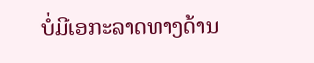ບໍ່ມີເອກະລາດທາງດ້ານ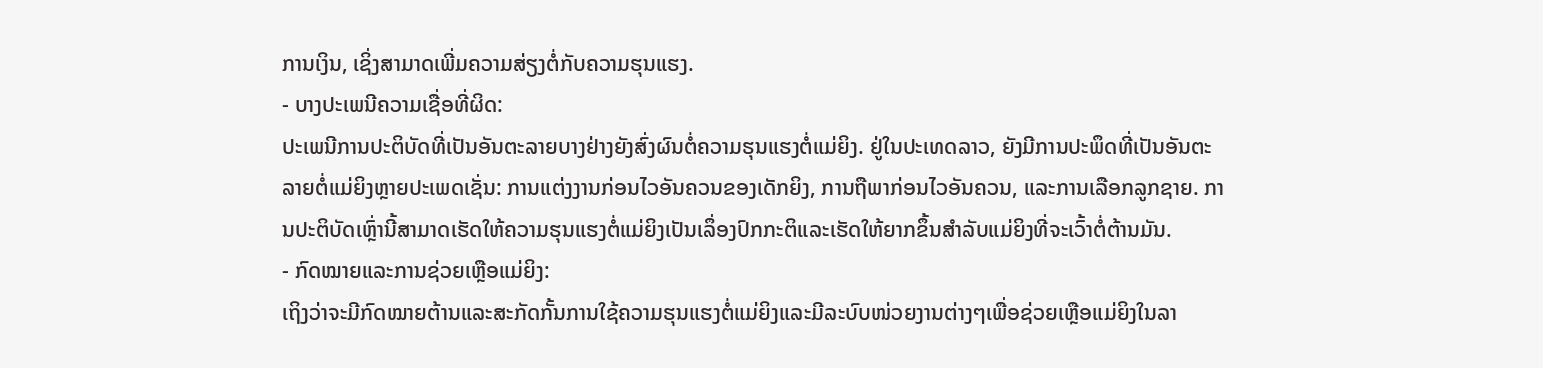ການເງິນ, ເຊິ່ງສາມາດເພີ່ມຄວາມສ່ຽງຕໍ່ກັບຄວາມຮຸນແຮງ.
- ບາງປະເພນີຄວາມເຊື່ອທີ່ຜິດ:
ປະເພນີການປະຕິບັດທີ່ເປັນອັນຕະລາຍບາງຢ່າງຍັງສົ່ງຜົນຕໍ່ຄວາມຮຸນແຮງຕໍ່ແມ່ຍິງ. ຢູ່ໃນປະເທດລາວ, ຍັງມີການປະພຶດທີ່ເປັນອັນຕະລາຍຕໍ່ແມ່ຍິງຫຼາຍປະເພດເຊັ່ນ: ການແຕ່ງງານກ່ອນໄວອັນຄວນຂອງເດັກຍິງ, ການຖືພາກ່ອນໄວອັນຄວນ, ແລະການເລືອກລູກຊາຍ. ການປະຕິບັດເຫຼົ່ານີ້ສາມາດເຮັດໃຫ້ຄວາມຮຸນແຮງຕໍ່ແມ່ຍິງເປັນເລຶ່ອງປົກກະຕິແລະເຮັດໃຫ້ຍາກຂຶ້ນສໍາລັບແມ່ຍິງທີ່ຈະເວົ້າຕໍ່ຕ້ານມັນ.
- ກົດໝາຍແລະການຊ່ວຍເຫຼືອແມ່ຍິງ:
ເຖິງວ່າຈະມີກົດໝາຍຕ້ານແລະສະກັດກັ້ນການໃຊ້ຄວາມຮຸນແຮງຕໍ່ແມ່ຍິງແລະມີລະບົບໜ່ວຍງານຕ່າງໆເພື່ອຊ່ວຍເຫຼືອແມ່ຍິງໃນລາ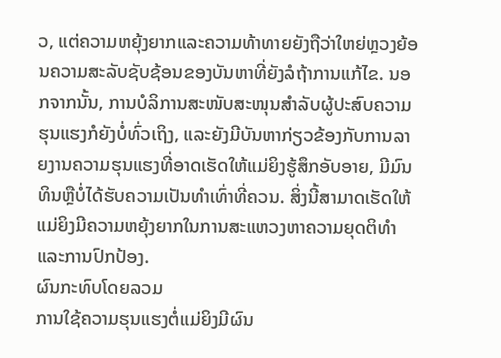ວ, ແຕ່ຄວາມຫຍຸ້ງຍາກແລະຄວາມທ້າທາຍຍັງຖືວ່າໃຫຍ່ຫຼວງຍ້ອນຄວາມສະລັບຊັບຊ້ອນຂອງບັນຫາທີ່ຍັງລໍຖ້າການແກ້ໄຂ. ນອກຈາກນັ້ນ, ການບໍລິການສະໜັບສະໜຸນສໍາລັບຜູ້ປະສົບຄວາມຮຸນແຮງກໍຍັງບໍ່ທົ່ວເຖິງ, ແລະຍັງມີບັນຫາກ່ຽວຂ້ອງກັບການລາຍງານຄວາມຮຸນແຮງທີ່ອາດເຮັດໃຫ້ແມ່ຍິງຮູ້ສຶກອັບອາຍ, ມີມົນທິນຫຼືບໍ່ໄດ້ຮັບຄວາມເປັນທຳເທົ່າທີ່ຄວນ. ສິ່ງນີ້ສາມາດເຮັດໃຫ້ແມ່ຍິງມີຄວາມຫຍຸ້ງຍາກໃນການສະແຫວງຫາຄວາມຍຸດຕິທຳແລະການປົກປ້ອງ.
ຜົນກະທົບໂດຍລວມ
ການໃຊ້ຄວາມຮຸນແຮງຕໍ່ແມ່ຍິງມີຜົນ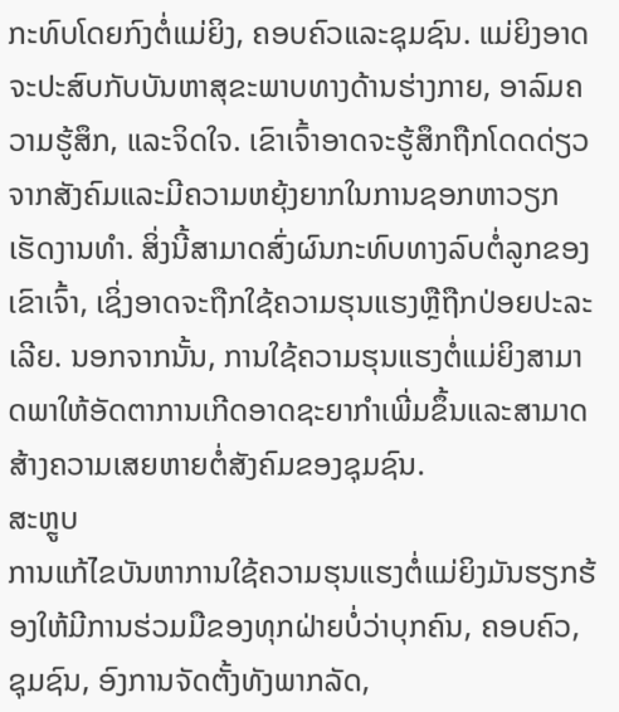ກະທົບໂດຍກົງຕໍ່ແມ່ຍິງ, ຄອບຄົວແລະຊຸມຊົນ. ແມ່ຍິງອາດຈະປະສົບກັບບັນຫາສຸຂະພາບທາງດ້ານຮ່າງກາຍ, ອາລົມຄວາມຮູ້ສຶກ, ແລະຈິດໃຈ. ເຂົາເຈົ້າອາດຈະຮູ້ສຶກຖືກໂດດດ່ຽວຈາກສັງຄົມແລະມີຄວາມຫຍຸ້ງຍາກໃນການຊອກຫາວຽກເຮັດງານທຳ. ສິ່ງນີ້ສາມາດສົ່ງຜົນກະທົບທາງລົບຕໍ່ລູກຂອງເຂົາເຈົ້າ, ເຊິ່ງອາດຈະຖືກໃຊ້ຄວາມຮຸນແຮງຫຼືຖືກປ່ອຍປະລະເລີຍ. ນອກຈາກນັ້ນ, ການໃຊ້ຄວາມຮຸນແຮງຕໍ່ແມ່ຍິງສາມາດພາໃຫ້ອັດຕາການເກີດອາດຊະຍາກຳເພີ່ມຂຶ້ນແລະສາມາດສ້າງຄວາມເສຍຫາຍຕໍ່ສັງຄົມຂອງຊຸມຊົນ.
ສະຫຼູບ
ການແກ້ໄຂບັນຫາການໃຊ້ຄວາມຮຸນແຮງຕໍ່ແມ່ຍິງມັນຮຽກຮ້ອງໃຫ້ມີການຮ່ວມມືຂອງທຸກຝ່າຍບໍ່ວ່າບຸກຄົນ, ຄອບຄົວ, ຊຸມຊົນ, ອົງການຈັດຕັ້ງທັງພາກລັດ,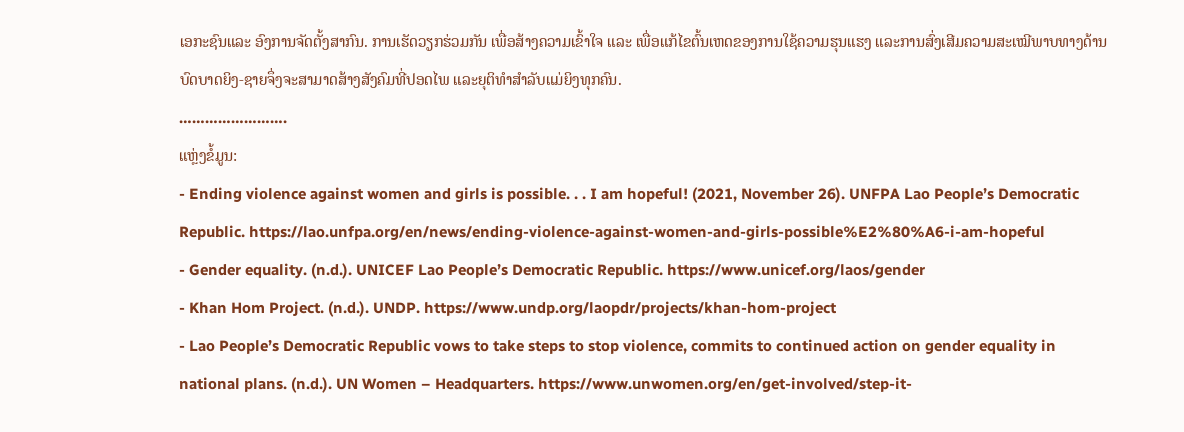ເອກະຊົນແລະ ອົງການຈັດຕັ້ງສາກົນ. ການເຮັດວຽກຮ່ວມກັນ ເພື່ອສ້າງຄວາມເຂົ້າໃຈ ແລະ ເພື່ອແກ້ໄຂຕົ້ນເຫດຂອງການໃຊ້ຄວາມຮຸນແຮງ ແລະການສົ່ງເສີມຄວາມສະເໝີພາບທາງດ້ານບົດບາດຍິງ-ຊາຍຈຶ່ງຈະສາມາດສ້າງສັງຄົມທີ່ປອດໄພ ແລະຍຸຕິທຳສຳລັບແມ່ຍິງທຸກຄົນ.
…………………….
ແຫຼ່ງຂໍ້ມູນ:
- Ending violence against women and girls is possible. . . I am hopeful! (2021, November 26). UNFPA Lao People’s Democratic Republic. https://lao.unfpa.org/en/news/ending-violence-against-women-and-girls-possible%E2%80%A6-i-am-hopeful
- Gender equality. (n.d.). UNICEF Lao People’s Democratic Republic. https://www.unicef.org/laos/gender
- Khan Hom Project. (n.d.). UNDP. https://www.undp.org/laopdr/projects/khan-hom-project
- Lao People’s Democratic Republic vows to take steps to stop violence, commits to continued action on gender equality in national plans. (n.d.). UN Women – Headquarters. https://www.unwomen.org/en/get-involved/step-it-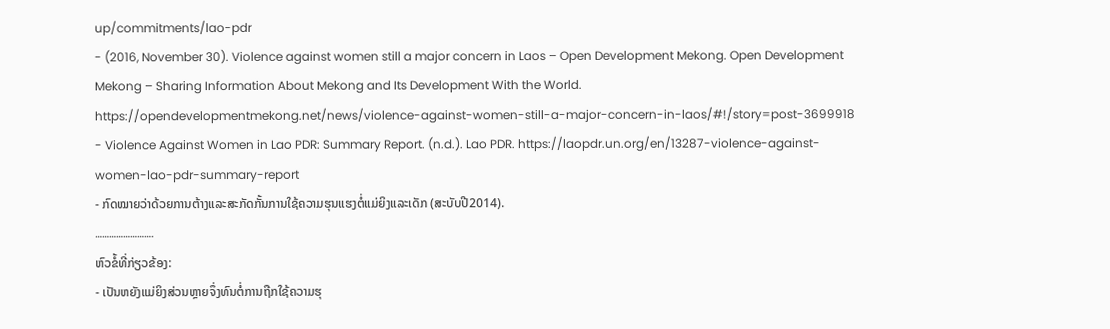up/commitments/lao-pdr
- (2016, November 30). Violence against women still a major concern in Laos – Open Development Mekong. Open Development Mekong – Sharing Information About Mekong and Its Development With the World. https://opendevelopmentmekong.net/news/violence-against-women-still-a-major-concern-in-laos/#!/story=post-3699918
- Violence Against Women in Lao PDR: Summary Report. (n.d.). Lao PDR. https://laopdr.un.org/en/13287-violence-against-women-lao-pdr-summary-report
- ກົດໝາຍວ່າດ້ວຍການຕ້າງແລະສະກັດກັ້ນການໃຊ້ຄວາມຮຸນແຮງຕໍ່ແມ່ຍິງແລະເດັກ (ສະບັບປີ2014).
…………………….
ຫົວຂໍ້ທີ່ກ່ຽວຂ້ອງ:
- ເປັນຫຍັງແມ່ຍິງສ່ວນຫຼາຍຈຶ່ງທົນຕໍ່ການຖືກໃຊ້ຄວາມຮຸ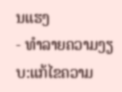ນແຮງ
- ທຳລາຍຄວາມງຽບ:ແກ້ໄຂຄວາມ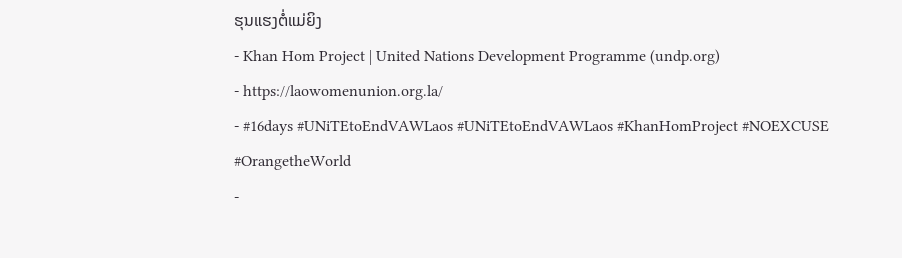ຮຸນແຮງຕໍ່ແມ່ຍິງ
- Khan Hom Project | United Nations Development Programme (undp.org)
- https://laowomenunion.org.la/
- #16days #UNiTEtoEndVAWLaos #UNiTEtoEndVAWLaos #KhanHomProject #NOEXCUSE #OrangetheWorld
-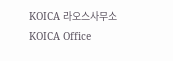KOICA 라오스사무소 KOICA Office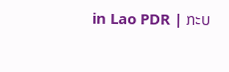in Lao PDR | ກະບ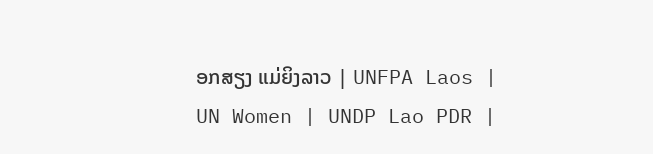ອກສຽງ ແມ່ຍິງລາວ | UNFPA Laos | UN Women | UNDP Lao PDR |